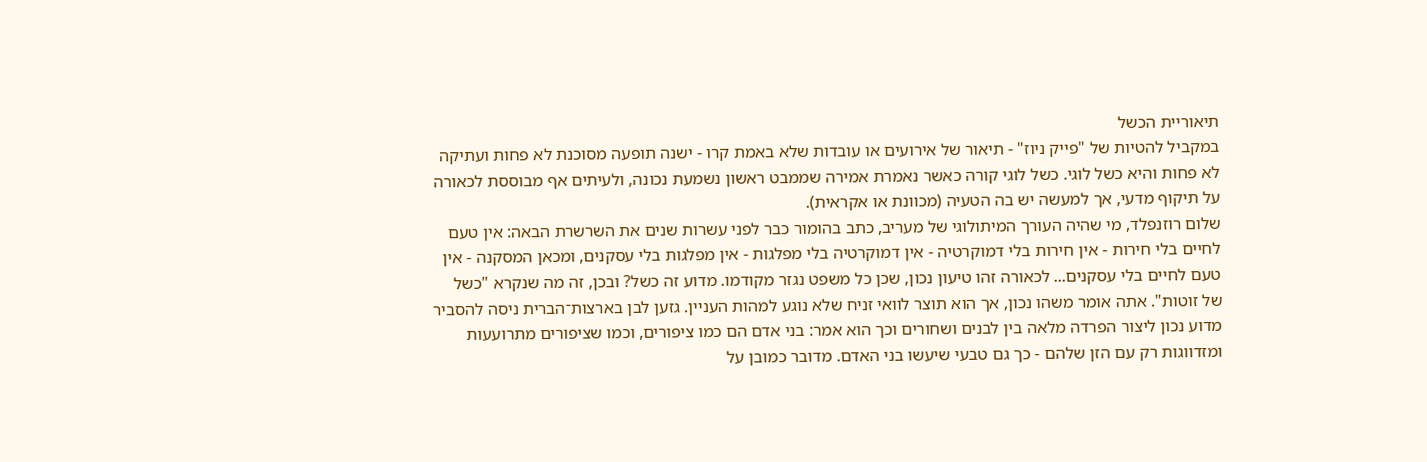תיאוריית הכשל
במקביל להטיות של "פייק ניוז" - תיאור של אירועים או עובדות שלא באמת קרו ‑ ישנה תופעה מסוכנת לא פחות ועתיקה לא פחות והיא כשל לוגי. כשל לוגי קורה כאשר נאמרת אמירה שממבט ראשון נשמעת נכונה, ולעיתים אף מבוססת לכאורה על תיקוף מדעי, אך למעשה יש בה הטעיה (מכוונת או אקראית).
שלום רוזנפלד, מי שהיה העורך המיתולוגי של מעריב, כתב בהומור כבר לפני עשרות שנים את השרשרת הבאה: אין טעם לחיים בלי חירות - אין חירות בלי דמוקרטיה - אין דמוקרטיה בלי מפלגות - אין מפלגות בלי עסקנים, ומכאן המסקנה - אין טעם לחיים בלי עסקנים... לכאורה זהו טיעון נכון, שכן כל משפט נגזר מקודמו. מדוע זה כשל? ובכן, זה מה שנקרא "כשל של זוטות". אתה אומר משהו נכון, אך הוא תוצר לוואי זניח שלא נוגע למהות העניין. גזען לבן בארצות־הברית ניסה להסביר מדוע נכון ליצור הפרדה מלאה בין לבנים ושחורים וכך הוא אמר: בני אדם הם כמו ציפורים, וכמו שציפורים מתרועעות ומזדווגות רק עם הזן שלהם - כך גם טבעי שיעשו בני האדם. מדובר כמובן על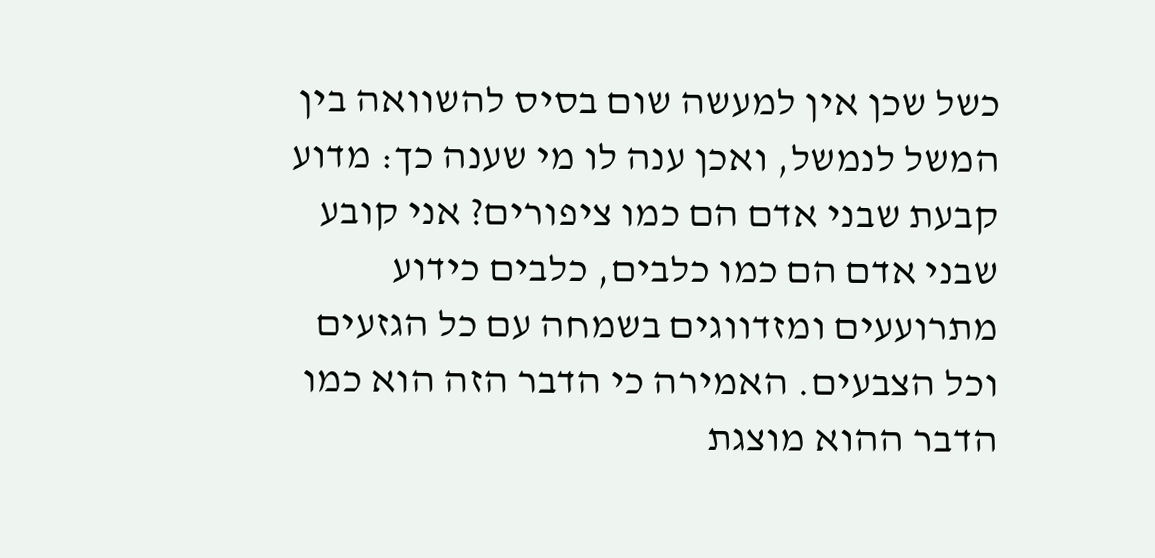כשל שכן אין למעשה שום בסיס להשוואה בין המשל לנמשל, ואכן ענה לו מי שענה כך: מדוע קבעת שבני אדם הם כמו ציפורים? אני קובע שבני אדם הם כמו כלבים, כלבים כידוע מתרועעים ומזדווגים בשמחה עם כל הגזעים וכל הצבעים. האמירה כי הדבר הזה הוא כמו הדבר ההוא מוצגת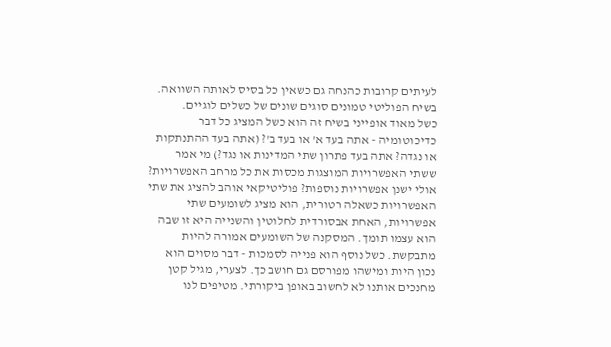לעיתים קרובות כהנחה גם כשאין כל בסיס לאותה השוואה.
בשיח הפוליטי טמונים סוגים שונים של כשלים לוגיים.
כשל מאוד אופייני בשיח זה הוא כשל המציג כל דבר כדיכוטומיה - אתה בעד א' או בעד ב'? (אתה בעד ההתנתקות או נגדה? אתה בעד פתרון שתי המדינות או נגד?) מי אמר ששתי האפשרויות המוצגות מכסות את כל מרחב האפשרויות? אולי ישנן אפשרויות נוספות? פוליטיקאי אוהב להציג את שתי האפשרויות כשאלה רטורית, הוא מציג לשומעים שתי אפשרויות, האחת אבסורדית לחלוטין והשנייה היא זו שבה הוא עצמו תומך. המסקנה של השומעים אמורה להיות מתבקשת. כשל נוסף הוא פנייה לסמכות - דבר מסוים הוא נכון היות ומישהו מפורסם גם חושב כך. לצערי, מגיל קטן מחנכים אותנו לא לחשוב באופן ביקורתי. מטיפים לנו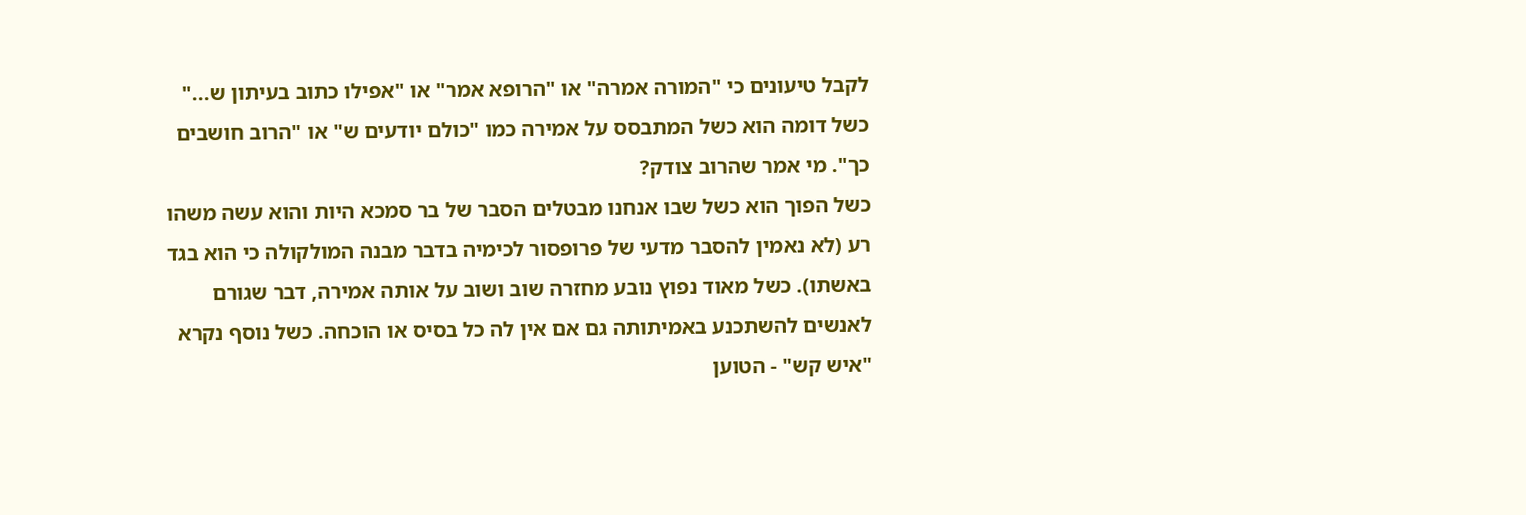לקבל טיעונים כי "המורה אמרה" או "הרופא אמר" או "אפילו כתוב בעיתון ש..." כשל דומה הוא כשל המתבסס על אמירה כמו "כולם יודעים ש" או "הרוב חושבים כך". מי אמר שהרוב צודק?
כשל הפוך הוא כשל שבו אנחנו מבטלים הסבר של בר סמכא היות והוא עשה משהו רע (לא נאמין להסבר מדעי של פרופסור לכימיה בדבר מבנה המולקולה כי הוא בגד באשתו). כשל מאוד נפוץ נובע מחזרה שוב ושוב על אותה אמירה, דבר שגורם לאנשים להשתכנע באמיתותה גם אם אין לה כל בסיס או הוכחה. כשל נוסף נקרא "איש קש" - הטוען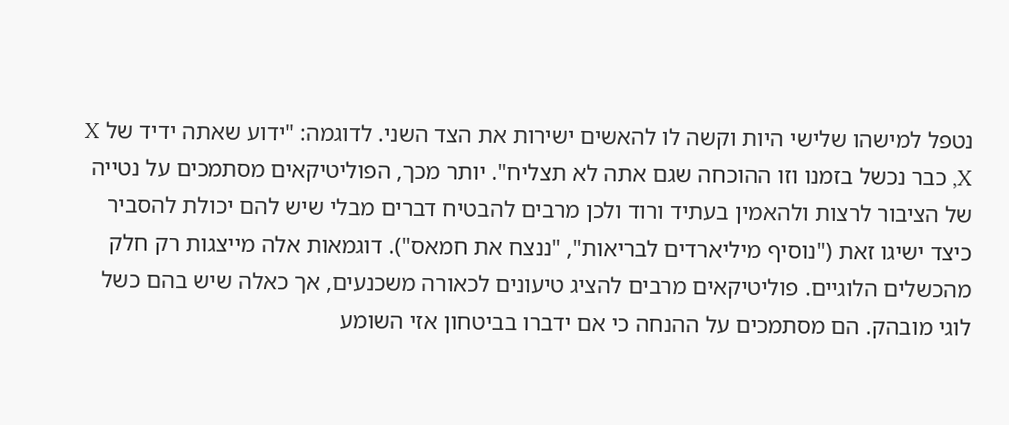נטפל למישהו שלישי היות וקשה לו להאשים ישירות את הצד השני. לדוגמה: "ידוע שאתה ידיד של X ,X כבר נכשל בזמנו וזו ההוכחה שגם אתה לא תצליח". יותר מכך, הפוליטיקאים מסתמכים על נטייה של הציבור לרצות ולהאמין בעתיד ורוד ולכן מרבים להבטיח דברים מבלי שיש להם יכולת להסביר כיצד ישיגו זאת ("נוסיף מיליארדים לבריאות", "ננצח את חמאס"). דוגמאות אלה מייצגות רק חלק מהכשלים הלוגיים. פוליטיקאים מרבים להציג טיעונים לכאורה משכנעים, אך כאלה שיש בהם כשל לוגי מובהק. הם מסתמכים על ההנחה כי אם ידברו בביטחון אזי השומע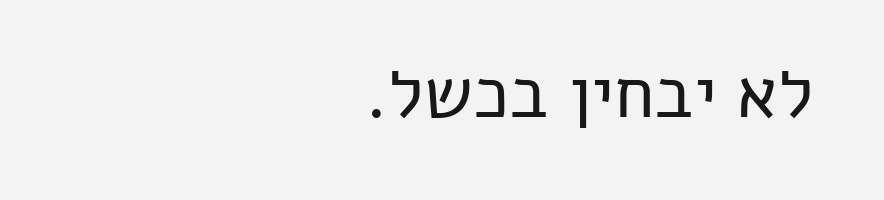לא יבחין בכשל.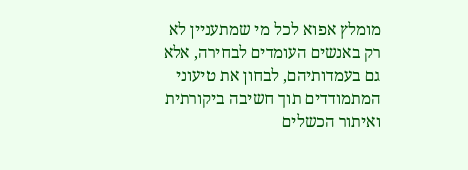מומלץ אפוא לכל מי שמתעניין לא רק באנשים העומדים לבחירה, אלא גם בעמדותיהם, לבחון את טיעוני המתמודדים תוך חשיבה ביקורתית ואיתור הכשלים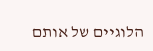הלוגיים של אותם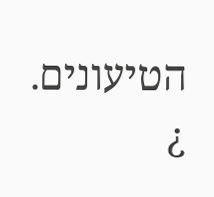הטיעונים. ¿